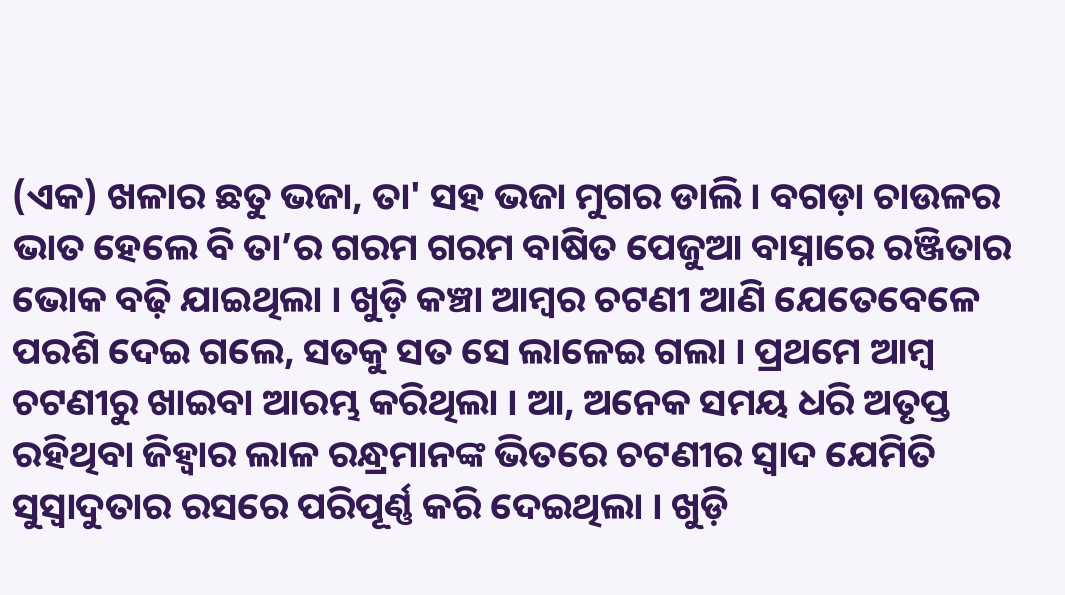(ଏକ) ଖଳାର ଛତୁ ଭଜା, ତା' ସହ ଭଜା ମୁଗର ଡାଲି । ବଗଡ଼ା ଚାଉଳର ଭାତ ହେଲେ ବି ତା’ର ଗରମ ଗରମ ବାଷିତ ପେଜୁଆ ବାସ୍ନାରେ ରଞ୍ଜିତାର ଭୋକ ବଢ଼ି ଯାଇଥିଲା । ଖୁଡ଼ି କଞ୍ଚା ଆମ୍ବର ଚଟଣୀ ଆଣି ଯେତେବେଳେ ପରଶି ଦେଇ ଗଲେ, ସତକୁ ସତ ସେ ଲାଳେଇ ଗଲା । ପ୍ରଥମେ ଆମ୍ବ ଚଟଣୀରୁ ଖାଇବା ଆରମ୍ଭ କରିଥିଲା । ଆ, ଅନେକ ସମୟ ଧରି ଅତୃପ୍ତ ରହିଥିବା ଜିହ୍ଵାର ଲାଳ ରନ୍ଧ୍ରମାନଙ୍କ ଭିତରେ ଚଟଣୀର ସ୍ବାଦ ଯେମିତି ସୁସ୍ବାଦୁତାର ରସରେ ପରିପୂର୍ଣ୍ଣ କରି ଦେଇଥିଲା । ଖୁଡ଼ି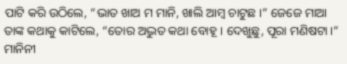ପାଟି କରି ଉଠିଲେ, “ଭାତ ଖାଅ ମ ମାନି, ଖାଲି ଆମ୍ବ ଚାଟୁଛ ।” ଜେଜେ ମାଆ ତାଙ୍କ କଥାକୁ କାଟିଲେ, “ତୋର ଅଦ୍ଭୁତ କଥା ବୋହୂ । ଦେଖୁଛୁ, ପୂରା ମଣିଷଟା ।” ମାନିନୀ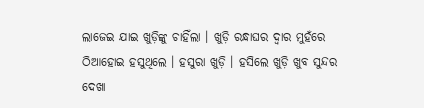ଲାଜେଇ ଯାଇ ଖୁଡ଼ିଙ୍କୁ ଚାହିଁଲା । ଖୁଡ଼ି ରନ୍ଧାଘର ଦ୍ବାର ମୁହଁରେ ଠିଆହୋଇ ହସୁଥିଲେ । ହସୁରା ଖୁଡ଼ି । ହସିଲେ ଖୁଡ଼ି ଖୁବ ସୁନ୍ଦର ଦେଖା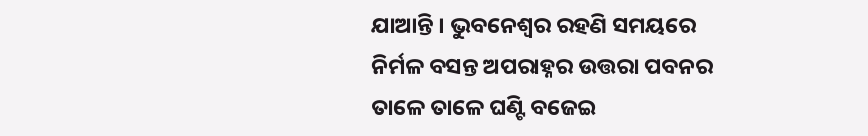ଯାଆନ୍ତି । ଭୁବନେଶ୍ବର ରହଣି ସମୟରେ ନିର୍ମଳ ବସନ୍ତ ଅପରାହ୍ନର ଉତ୍ତରା ପବନର ତାଳେ ତାଳେ ଘଣ୍ଟି ବଜେଇ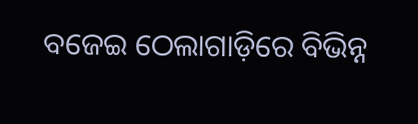ବଜେଇ ଠେଲାଗାଡ଼ିରେ ବିଭିନ୍ନ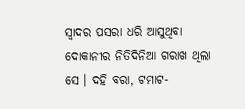ସ୍ବାଦର ପସରା ଧରି ଆସୁଥିବା ଦୋକାନୀର ନିତିଦିନିଆ ଗରାଖ ଥିଲା ସେ । ଦହି ବରା, ଟମାଟ-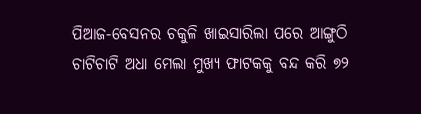ପିଆଜ-ବେସନର ଚକୁଳି ଖାଇସାରିଲା ପରେ ଆଙ୍ଗୁଠି ଚାଟିଚାଟି ଅଧା ମେଲା ମୁଖ୍ୟ ଫାଟକକୁ ବନ୍ଦ କରି ୭୨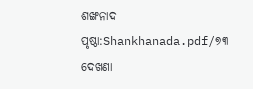ଶଙ୍ଖନାଦ
ପୃଷ୍ଠା:Shankhanada.pdf/୭୩
ଦେଖଣା